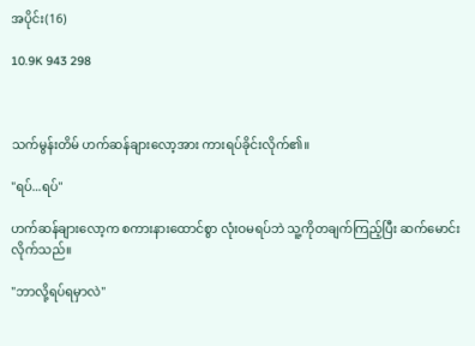အပိုင်း(16)

10.9K 943 298



သက်မွန်းတိမ် ဟက်ဆန်ချားလော့အား ကားရပ်ခိုင်းလိုက်၏။

"ရပ်...ရပ်"

ဟက်ဆန်ချားလော့က စကားနားထောင်စွာ လုံးဝမရပ်ဘဲ သူ့ကိုတချက်ကြည့်ပြီး ဆက်မောင်းလိုက်သည်။

"ဘာလို့ရပ်ရမှာလဲ"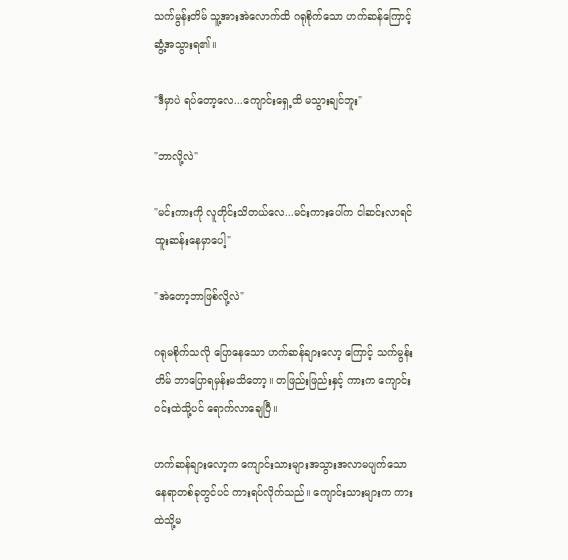သက်မွန်းတိမ် သူ့အားအဲလောက်ထိ ဂရုစိုက်သော ဟက်ဆန်ကြောင့် ဆွံ့အသွားရ၏။

"ဒီမှာပဲ ရပ်တော့လေ...ကျောင်းရှေ့ထိ မသွားချင်ဘူး"

"ဘာလို့လဲ"

"မင်းကားကို လူတိုင်းသိတယ်လေ...မင်းကားပေါ်က ငါဆင်းလာရင် ထူးဆန်းနေမှာပေါ့"

"အဲတော့ဘာဖြစ်လို့လဲ"

ဂရုမစိုက်သလို ပြောနေသော ဟက်ဆန်ချားလော့ ကြောင့် သက်မွန်းတိမ် ဘာပြောရမှန်းမသိတော့။ တဖြည်းဖြည်းနှင့် ကားက ကျောင်းဝင်းထဲသို့ပင် ရောက်လာချေပြီ။

ဟက်ဆန်ချားလော့က ကျောင်းသားများအသွားအလာမပျက်သော နေရာတစ်ခုတွင်ပင် ကားရပ်လိုက်သည်။ ကျောင်းသားများက ကားထဲသို့မ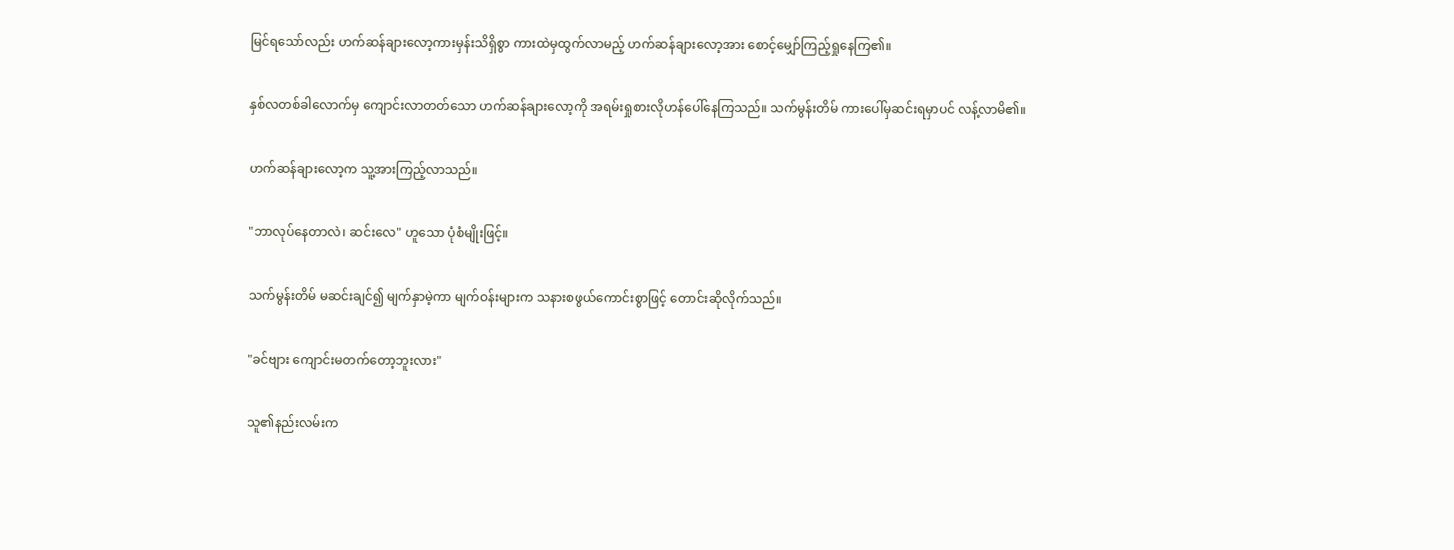မြင်ရသော်လည်း ဟက်ဆန်ချားလော့ကားမှန်းသိရှိစွာ ကားထဲမှထွက်လာမည့် ဟက်ဆန်ချားလော့အား စောင့်မျှော်ကြည့်ရှုနေကြ၏။

နှစ်လတစ်ခါလောက်မှ ကျောင်းလာတတ်သော ဟက်ဆန်ချားလော့ကို အရမ်းရှုစားလိုဟန်ပေါ်နေကြသည်။ သက်မွန်းတိမ် ကားပေါ်မှဆင်းရမှာပင် လန့်လာမိ၏။

ဟက်ဆန်ချားလော့က သူ့အားကြည့်လာသည်။

"ဘာလုပ်နေတာလဲ၊ ဆင်းလေ" ဟူသော ပုံစံမျိုးဖြင့်။

သက်မွန်းတိမ် မဆင်းချင်၍ မျက်နှာမဲ့ကာ မျက်ဝန်းများက သနားစဖွယ်ကောင်းစွာဖြင့် တောင်းဆိုလိုက်သည်။

"ခင်ဗျား ကျောင်းမတက်တော့ဘူးလား"

သူ၏နည်းလမ်းက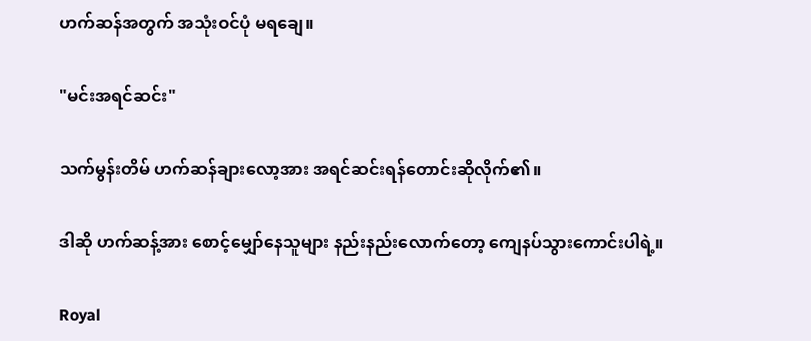ဟက်ဆန်အတွက် အသုံးဝင်ပုံ မရချေ။

"မင်းအရင်ဆင်း"

သက်မွန်းတိမ် ဟက်ဆန်ချားလော့အား အရင်ဆင်းရန်တောင်းဆိုလိုက်၏။

ဒါဆို ဟက်ဆန့်အား စောင့်မျှော်နေသူများ နည်းနည်းလောက်တော့ ကျေနပ်သွားကောင်းပါရဲ့။

Royal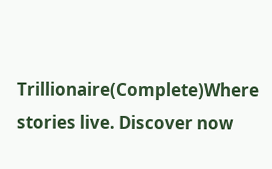Trillionaire(Complete)Where stories live. Discover now